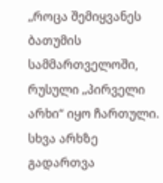„როცა შემიყვანეს ბათუმის სამმართველოში, რუსული „პირველი არხი“ იყო ჩართული. სხვა არხზე გადართვა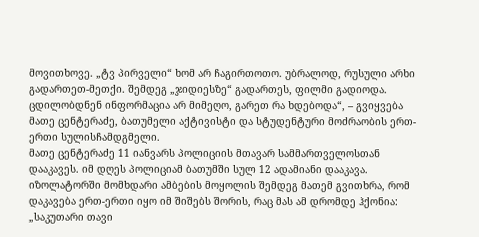მოვითხოვე. „ტვ პირველი“ ხომ არ ჩაგირთოთო. უბრალოდ, რუსული არხი გადართეთ-მეთქი. შემდეგ „ჯიდიესზე“ გადართეს, ფილმი გადიოდა. ცდილობდნენ ინფორმაცია არ მიმეღო, გარეთ რა ხდებოდა“, – გვიყვება მათე ცენტერაძე, ბათუმელი აქტივისტი და სტუდენტური მოძრაობის ერთ-ერთი სულისჩამდგმელი.
მათე ცენტერაძე 11 იანვარს პოლიციის მთავარ სამმართველოსთან დააკავეს. იმ დღეს პოლიციამ ბათუმში სულ 12 ადამიანი დააკავა. იზოლატორში მომხდარი ამბების მოყოლის შემდეგ მათემ გვითხრა, რომ დაკავება ერთ-ერთი იყო იმ შიშებს შორის, რაც მას ამ დრომდე ჰქონია:
„საკუთარი თავი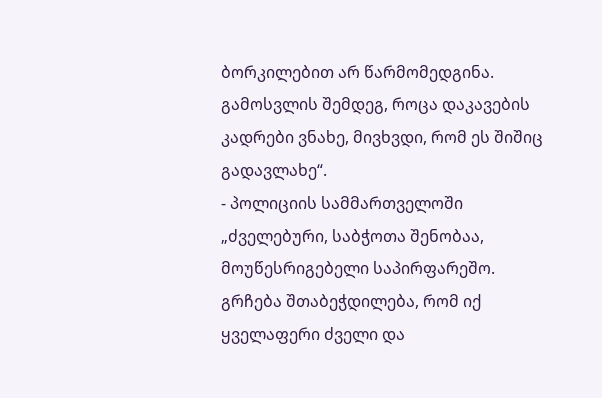ბორკილებით არ წარმომედგინა. გამოსვლის შემდეგ, როცა დაკავების კადრები ვნახე, მივხვდი, რომ ეს შიშიც გადავლახე“.
- პოლიციის სამმართველოში
„ძველებური, საბჭოთა შენობაა, მოუწესრიგებელი საპირფარეშო. გრჩება შთაბეჭდილება, რომ იქ ყველაფერი ძველი და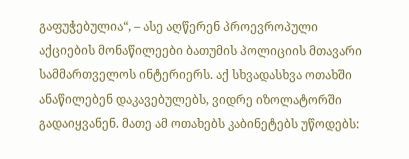გაფუჭებულია“, – ასე აღწერენ პროევროპული აქციების მონაწილეები ბათუმის პოლიციის მთავარი სამმართველოს ინტერიერს. აქ სხვადასხვა ოთახში ანაწილებენ დაკავებულებს, ვიდრე იზოლატორში გადაიყვანენ. მათე ამ ოთახებს კაბინეტებს უწოდებს: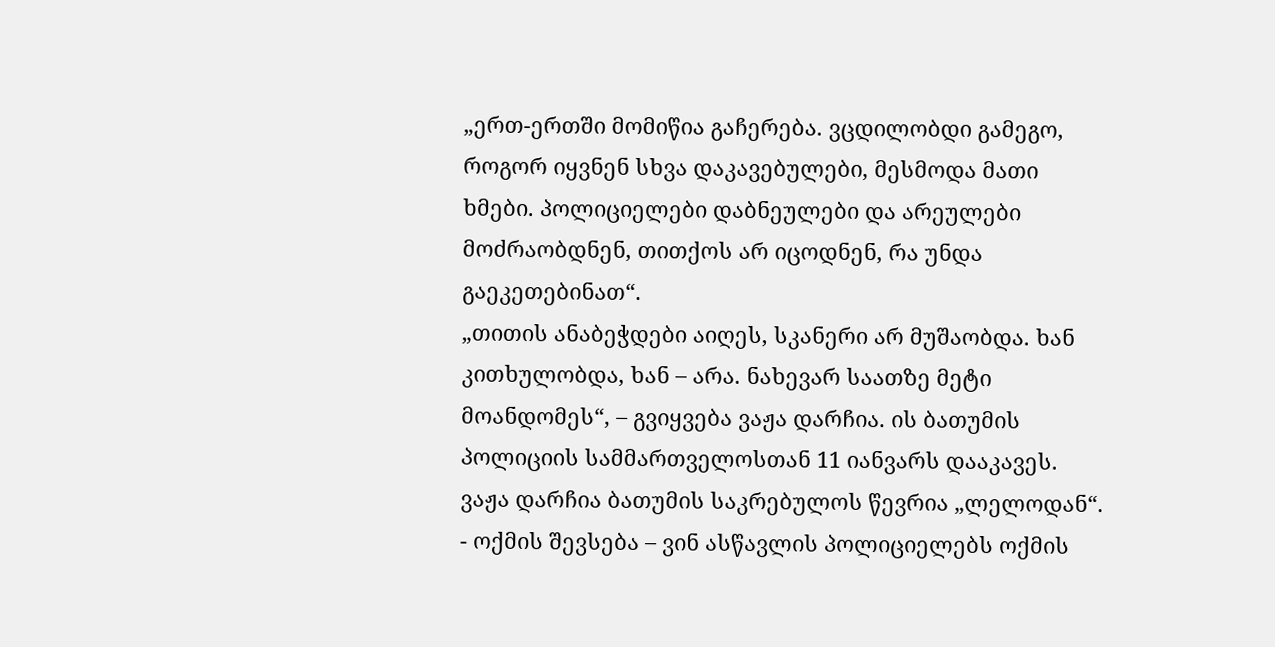„ერთ-ერთში მომიწია გაჩერება. ვცდილობდი გამეგო, როგორ იყვნენ სხვა დაკავებულები, მესმოდა მათი ხმები. პოლიციელები დაბნეულები და არეულები მოძრაობდნენ, თითქოს არ იცოდნენ, რა უნდა გაეკეთებინათ“.
„თითის ანაბეჭდები აიღეს, სკანერი არ მუშაობდა. ხან კითხულობდა, ხან – არა. ნახევარ საათზე მეტი მოანდომეს“, – გვიყვება ვაჟა დარჩია. ის ბათუმის პოლიციის სამმართველოსთან 11 იანვარს დააკავეს. ვაჟა დარჩია ბათუმის საკრებულოს წევრია „ლელოდან“.
- ოქმის შევსება – ვინ ასწავლის პოლიციელებს ოქმის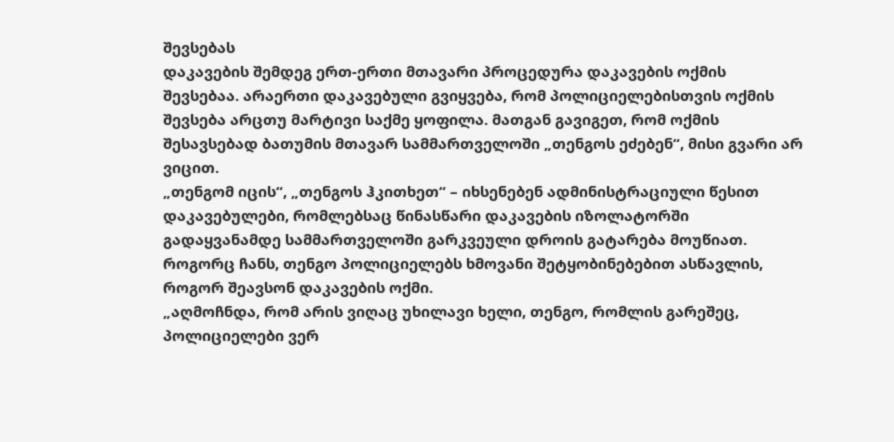შევსებას
დაკავების შემდეგ ერთ-ერთი მთავარი პროცედურა დაკავების ოქმის შევსებაა. არაერთი დაკავებული გვიყვება, რომ პოლიციელებისთვის ოქმის შევსება არცთუ მარტივი საქმე ყოფილა. მათგან გავიგეთ, რომ ოქმის შესავსებად ბათუმის მთავარ სამმართველოში „თენგოს ეძებენ“, მისი გვარი არ ვიცით.
„თენგომ იცის“, „თენგოს ჰკითხეთ“ – იხსენებენ ადმინისტრაციული წესით დაკავებულები, რომლებსაც წინასწარი დაკავების იზოლატორში გადაყვანამდე სამმართველოში გარკვეული დროის გატარება მოუწიათ. როგორც ჩანს, თენგო პოლიციელებს ხმოვანი შეტყობინებებით ასწავლის, როგორ შეავსონ დაკავების ოქმი.
„აღმოჩნდა, რომ არის ვიღაც უხილავი ხელი, თენგო, რომლის გარეშეც, პოლიციელები ვერ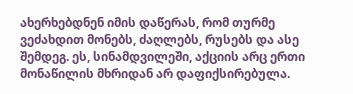ახერხებდნენ იმის დაწერას, რომ თურმე ვეძახდით მონებს, ძაღლებს, რუსებს და ასე შემდეგ. ეს, სინამდვილეში, აქციის არც ერთი მონაწილის მხრიდან არ დაფიქსირებულა.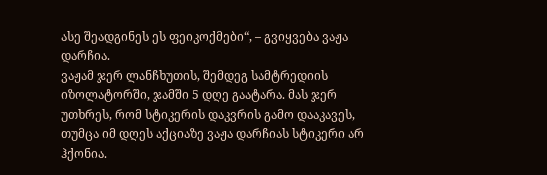ასე შეადგინეს ეს ფეიკოქმები“, – გვიყვება ვაჟა დარჩია.
ვაჟამ ჯერ ლანჩხუთის, შემდეგ სამტრედიის იზოლატორში, ჯამში 5 დღე გაატარა. მას ჯერ უთხრეს, რომ სტიკერის დაკვრის გამო დააკავეს, თუმცა იმ დღეს აქციაზე ვაჟა დარჩიას სტიკერი არ ჰქონია.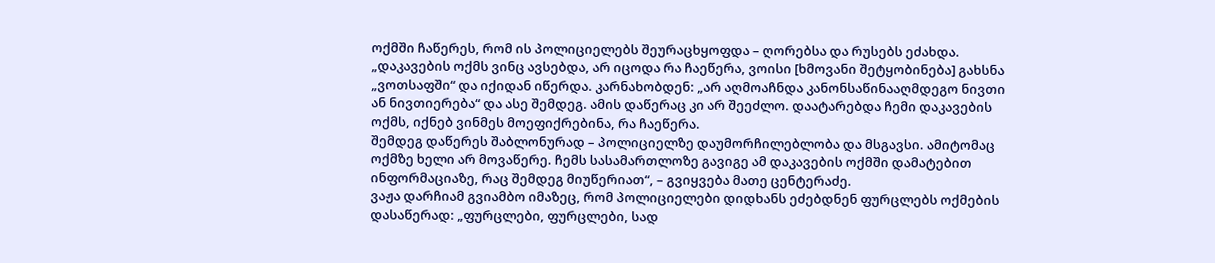ოქმში ჩაწერეს, რომ ის პოლიციელებს შეურაცხყოფდა – ღორებსა და რუსებს ეძახდა.
„დაკავების ოქმს ვინც ავსებდა, არ იცოდა რა ჩაეწერა, ვოისი [ხმოვანი შეტყობინება] გახსნა „ვოთსაფში“ და იქიდან იწერდა. კარნახობდენ: „არ აღმოაჩნდა კანონსაწინააღმდეგო ნივთი ან ნივთიერება“ და ასე შემდეგ. ამის დაწერაც კი არ შეეძლო. დაატარებდა ჩემი დაკავების ოქმს, იქნებ ვინმეს მოეფიქრებინა, რა ჩაეწერა.
შემდეგ დაწერეს შაბლონურად – პოლიციელზე დაუმორჩილებლობა და მსგავსი. ამიტომაც ოქმზე ხელი არ მოვაწერე. ჩემს სასამართლოზე გავიგე ამ დაკავების ოქმში დამატებით ინფორმაციაზე, რაც შემდეგ მიუწერიათ“, – გვიყვება მათე ცენტერაძე.
ვაჟა დარჩიამ გვიამბო იმაზეც, რომ პოლიციელები დიდხანს ეძებდნენ ფურცლებს ოქმების დასაწერად: „ფურცლები, ფურცლები, სად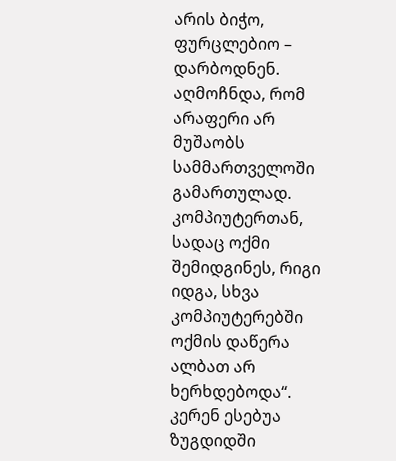არის ბიჭო, ფურცლებიო – დარბოდნენ. აღმოჩნდა, რომ არაფერი არ მუშაობს სამმართველოში გამართულად. კომპიუტერთან, სადაც ოქმი შემიდგინეს, რიგი იდგა, სხვა კომპიუტერებში ოქმის დაწერა ალბათ არ ხერხდებოდა“.
კერენ ესებუა ზუგდიდში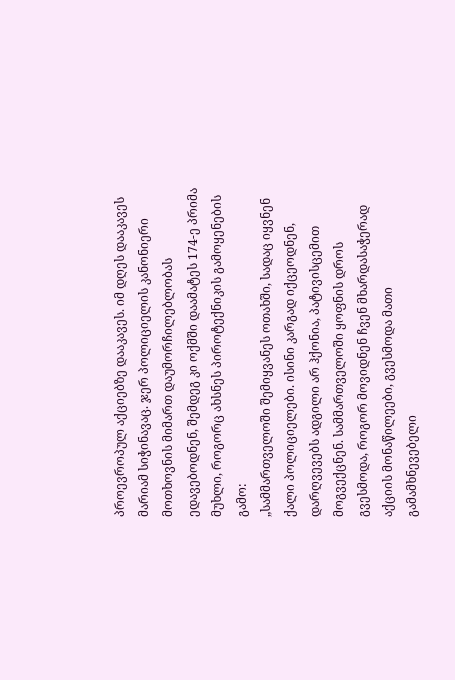პროევროპულ აქციებზე დააკავეს. იმ დღეს დააკავეს მარიამ სიჭინავაც. ჯერ პოლიციელის კანონიერი მოთხოვნის მიმართ დაუმორჩილებლობას ედავებოდნენ, შემდეგ კი ოქმში დაამატეს 174-ე პრიმა მუხლი, როგორც ახსნეს პიროტექნიკის გამოყენების გამო:
„სამმართველოში შემიყვანეს ოთახში, სადაც იყვნენ ქალი პოლიციელები. ისინი კარგად იქცეოდნენ, დარღვევებს ადგილი არ ჰქონია, პატივისცემით მოგვექცნენ. სამმართველოში ყოფნის დროს გვესმოდა, როგორ მოვიდნენ ჩვენ მხარდასაჭერად აქციის მონაწილეები, გვესმოდა მათი გამამხნევებელი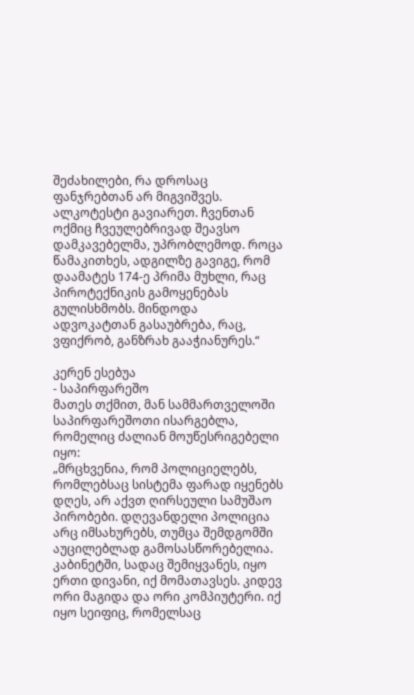შეძახილები, რა დროსაც ფანჯრებთან არ მიგვიშვეს. ალკოტესტი გავიარეთ. ჩვენთან ოქმიც ჩვეულებრივად შეავსო დამკავებელმა, უპრობლემოდ. როცა წამაკითხეს, ადგილზე გავიგე, რომ დაამატეს 174-ე პრიმა მუხლი, რაც პიროტექნიკის გამოყენებას გულისხმობს. მინდოდა ადვოკატთან გასაუბრება, რაც, ვფიქრობ, განზრახ გააჭიანურეს.“

კერენ ესებუა
- საპირფარეშო
მათეს თქმით, მან სამმართველოში საპირფარეშოთი ისარგებლა, რომელიც ძალიან მოუწესრიგებელი იყო:
„მრცხვენია, რომ პოლიციელებს, რომლებსაც სისტემა ფარად იყენებს დღეს, არ აქვთ ღირსეული სამუშაო პირობები. დღევანდელი პოლიცია არც იმსახურებს, თუმცა შემდგომში აუცილებლად გამოსასწორებელია.
კაბინეტში, სადაც შემიყვანეს, იყო ერთი დივანი, იქ მომათავსეს. კიდევ ორი მაგიდა და ორი კომპიუტერი. იქ იყო სეიფიც, რომელსაც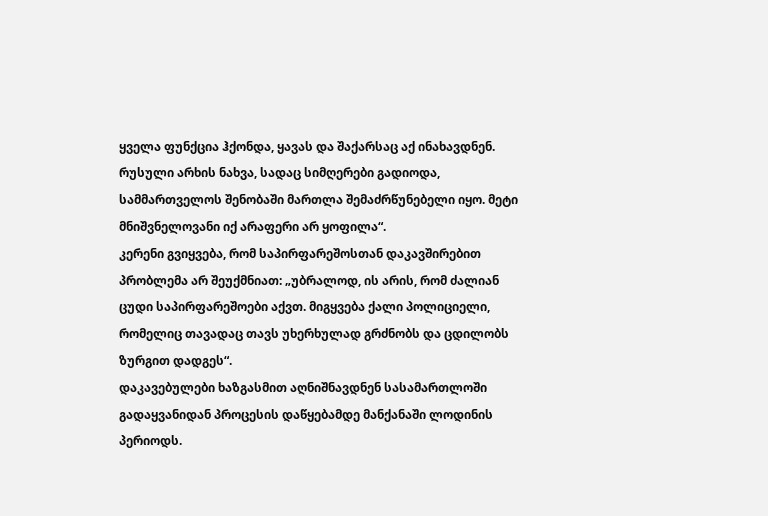ყველა ფუნქცია ჰქონდა, ყავას და შაქარსაც აქ ინახავდნენ.
რუსული არხის ნახვა, სადაც სიმღერები გადიოდა, სამმართველოს შენობაში მართლა შემაძრწუნებელი იყო. მეტი მნიშვნელოვანი იქ არაფერი არ ყოფილა“.
კერენი გვიყვება, რომ საპირფარეშოსთან დაკავშირებით პრობლემა არ შეუქმნიათ: „უბრალოდ, ის არის, რომ ძალიან ცუდი საპირფარეშოები აქვთ. მიგყვება ქალი პოლიციელი, რომელიც თავადაც თავს უხერხულად გრძნობს და ცდილობს ზურგით დადგეს“.
დაკავებულები ხაზგასმით აღნიშნავდნენ სასამართლოში გადაყვანიდან პროცესის დაწყებამდე მანქანაში ლოდინის პერიოდს.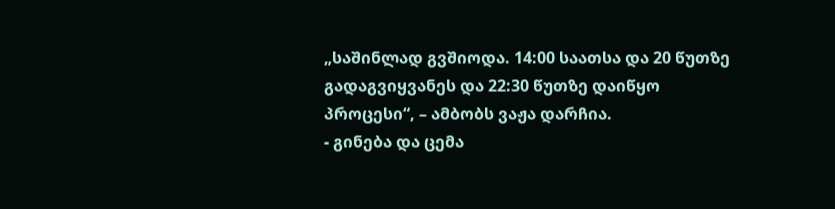„საშინლად გვშიოდა. 14:00 საათსა და 20 წუთზე გადაგვიყვანეს და 22:30 წუთზე დაიწყო პროცესი“, – ამბობს ვაჟა დარჩია.
- გინება და ცემა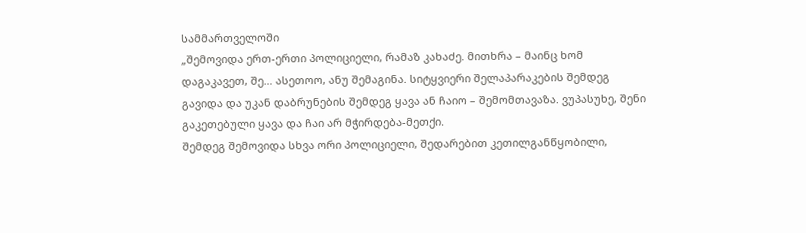სამმართველოში
„შემოვიდა ერთ-ერთი პოლიციელი, რამაზ კახაძე. მითხრა – მაინც ხომ დაგაკავეთ, შე… ასეთოო, ანუ შემაგინა. სიტყვიერი შელაპარაკების შემდეგ გავიდა და უკან დაბრუნების შემდეგ ყავა ან ჩაიო – შემომთავაზა. ვუპასუხე, შენი გაკეთებული ყავა და ჩაი არ მჭირდება-მეთქი.
შემდეგ შემოვიდა სხვა ორი პოლიციელი, შედარებით კეთილგანწყობილი,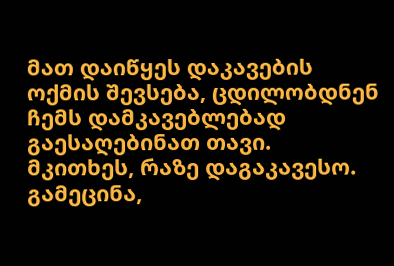მათ დაიწყეს დაკავების ოქმის შევსება, ცდილობდნენ ჩემს დამკავებლებად გაესაღებინათ თავი.
მკითხეს, რაზე დაგაკავესო. გამეცინა,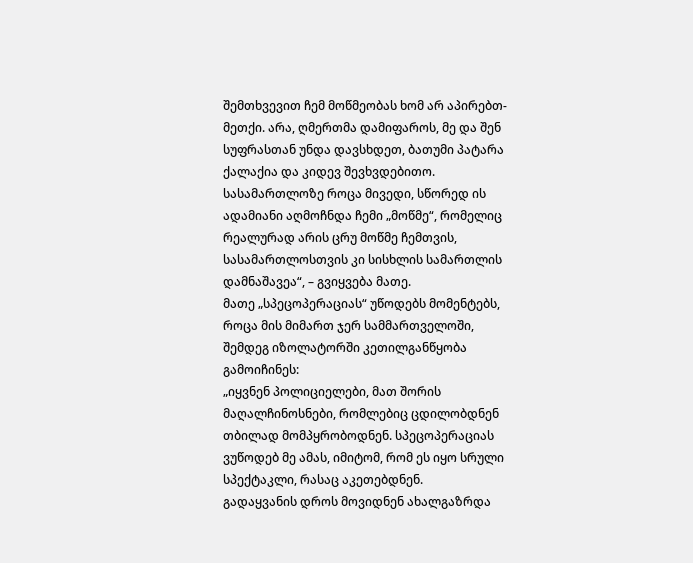შემთხვევით ჩემ მოწმეობას ხომ არ აპირებთ-მეთქი. არა, ღმერთმა დამიფაროს, მე და შენ სუფრასთან უნდა დავსხდეთ, ბათუმი პატარა ქალაქია და კიდევ შევხვდებითო. სასამართლოზე როცა მივედი, სწორედ ის ადამიანი აღმოჩნდა ჩემი „მოწმე“, რომელიც რეალურად არის ცრუ მოწმე ჩემთვის, სასამართლოსთვის კი სისხლის სამართლის დამნაშავეა“, – გვიყვება მათე.
მათე „სპეცოპერაციას“ უწოდებს მომენტებს, როცა მის მიმართ ჯერ სამმართველოში, შემდეგ იზოლატორში კეთილგანწყობა გამოიჩინეს:
„იყვნენ პოლიციელები, მათ შორის მაღალჩინოსნები, რომლებიც ცდილობდნენ თბილად მომპყრობოდნენ. სპეცოპერაციას ვუწოდებ მე ამას, იმიტომ, რომ ეს იყო სრული სპექტაკლი, რასაც აკეთებდნენ.
გადაყვანის დროს მოვიდნენ ახალგაზრდა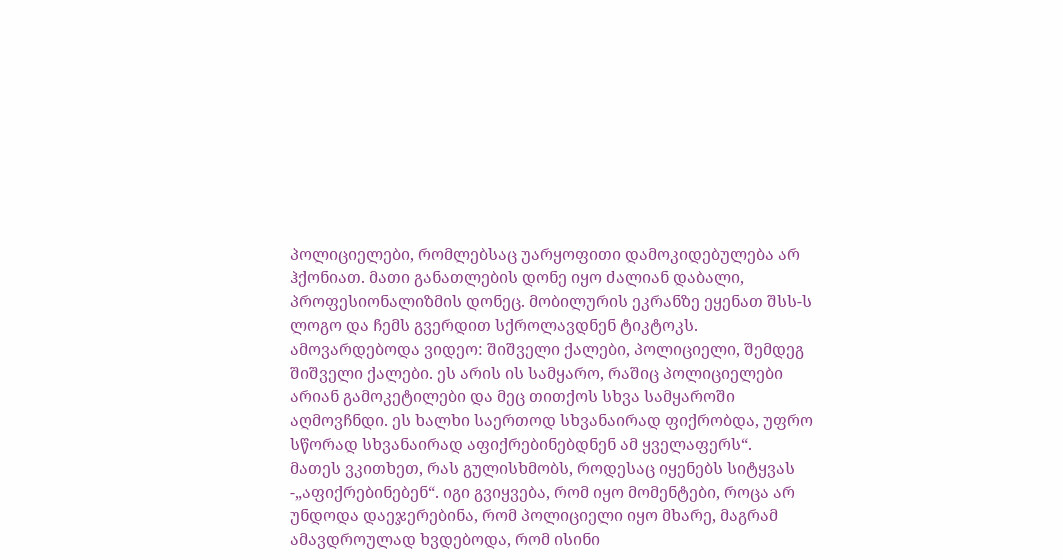პოლიციელები, რომლებსაც უარყოფითი დამოკიდებულება არ ჰქონიათ. მათი განათლების დონე იყო ძალიან დაბალი, პროფესიონალიზმის დონეც. მობილურის ეკრანზე ეყენათ შსს-ს ლოგო და ჩემს გვერდით სქროლავდნენ ტიკტოკს. ამოვარდებოდა ვიდეო: შიშველი ქალები, პოლიციელი, შემდეგ შიშველი ქალები. ეს არის ის სამყარო, რაშიც პოლიციელები არიან გამოკეტილები და მეც თითქოს სხვა სამყაროში აღმოვჩნდი. ეს ხალხი საერთოდ სხვანაირად ფიქრობდა, უფრო სწორად სხვანაირად აფიქრებინებდნენ ამ ყველაფერს“.
მათეს ვკითხეთ, რას გულისხმობს, როდესაც იყენებს სიტყვას -„აფიქრებინებენ“. იგი გვიყვება, რომ იყო მომენტები, როცა არ უნდოდა დაეჯერებინა, რომ პოლიციელი იყო მხარე, მაგრამ ამავდროულად ხვდებოდა, რომ ისინი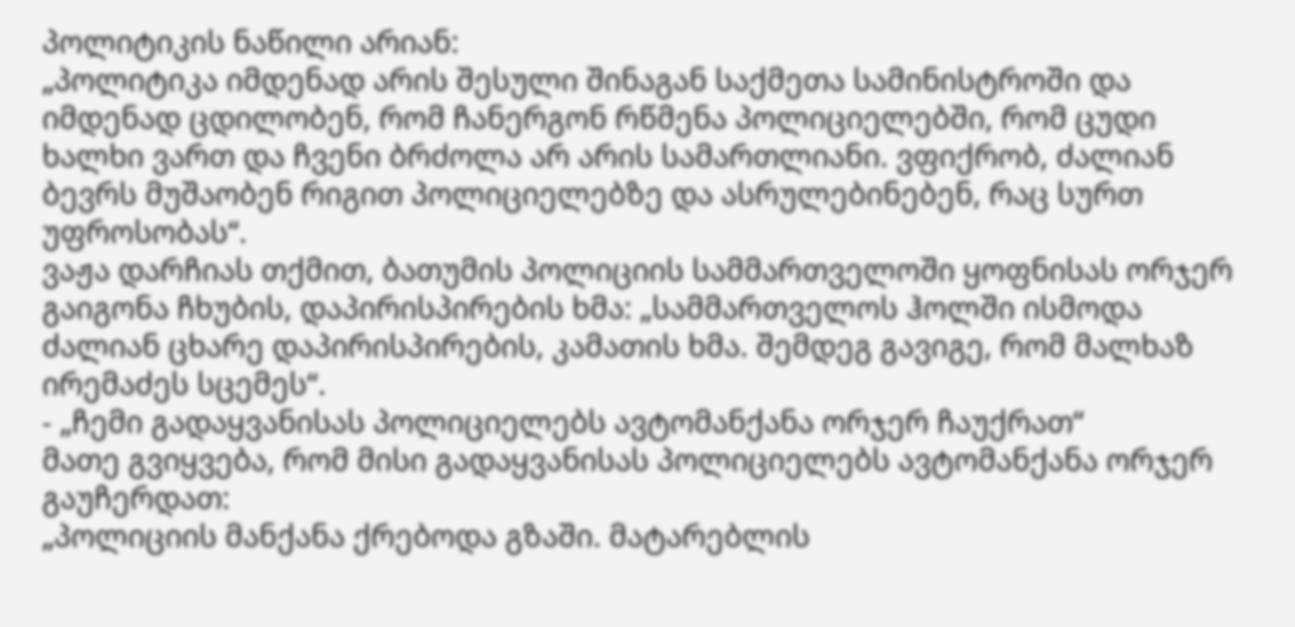პოლიტიკის ნაწილი არიან:
„პოლიტიკა იმდენად არის შესული შინაგან საქმეთა სამინისტროში და იმდენად ცდილობენ, რომ ჩანერგონ რწმენა პოლიციელებში, რომ ცუდი ხალხი ვართ და ჩვენი ბრძოლა არ არის სამართლიანი. ვფიქრობ, ძალიან ბევრს მუშაობენ რიგით პოლიციელებზე და ასრულებინებენ, რაც სურთ უფროსობას“.
ვაჟა დარჩიას თქმით, ბათუმის პოლიციის სამმართველოში ყოფნისას ორჯერ გაიგონა ჩხუბის, დაპირისპირების ხმა: „სამმართველოს ჰოლში ისმოდა ძალიან ცხარე დაპირისპირების, კამათის ხმა. შემდეგ გავიგე, რომ მალხაზ ირემაძეს სცემეს“.
- „ჩემი გადაყვანისას პოლიციელებს ავტომანქანა ორჯერ ჩაუქრათ“
მათე გვიყვება, რომ მისი გადაყვანისას პოლიციელებს ავტომანქანა ორჯერ გაუჩერდათ:
„პოლიციის მანქანა ქრებოდა გზაში. მატარებლის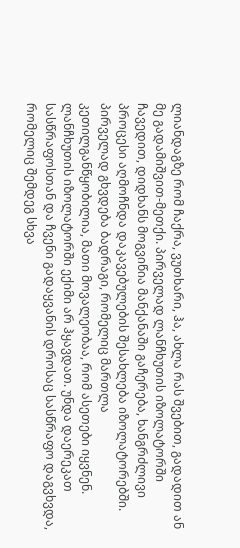ლიანდაგზე რომ ჩაქრა, ვუთხარი, ჰა, ახლა რას შვებით, გადადით ან მე გადამიშვით-მეთქი. პირველად ლანჩხუთის იზოლატორში ჩავედით, დიდხანს მოგვიწია მანქანაში გაჩერება, ხანგრძლივი პროცესი აღმოჩნდა დაკავებულების შესახლება იზოლატორებში. პირველად გხვდება ბადრაგი, რომელიც მართლა კეთილგანწყობილია, მათი მოვალეობაა, რომ ასეთები იყვნენ.
ლანჩხუთის იზოლატორში ექიმი არ ჰყავდათ. უნდა დაერეკათ სასწრაფოსთან და ჩვენი გადაყვანის დროსაც სასწრაფო დაგვხვდა, რომელიც შემდეგ სხვა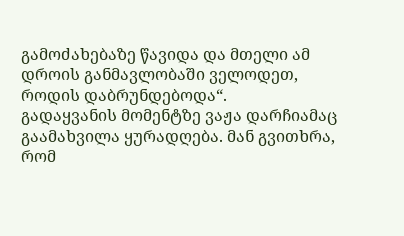გამოძახებაზე წავიდა და მთელი ამ დროის განმავლობაში ველოდეთ, როდის დაბრუნდებოდა“.
გადაყვანის მომენტზე ვაჟა დარჩიამაც გაამახვილა ყურადღება. მან გვითხრა, რომ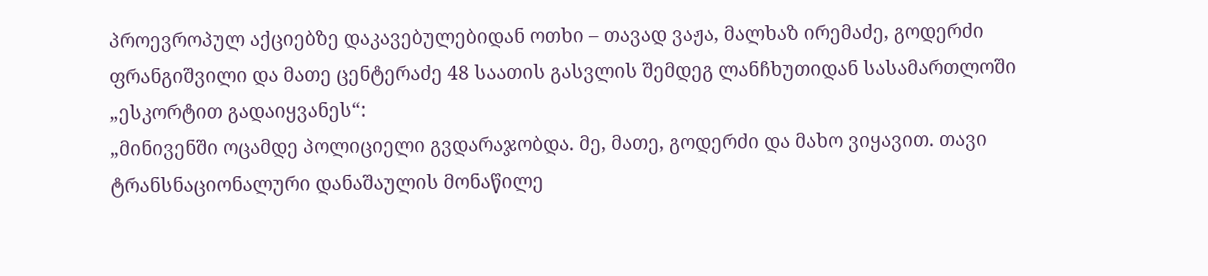პროევროპულ აქციებზე დაკავებულებიდან ოთხი – თავად ვაჟა, მალხაზ ირემაძე, გოდერძი ფრანგიშვილი და მათე ცენტერაძე 48 საათის გასვლის შემდეგ ლანჩხუთიდან სასამართლოში „ესკორტით გადაიყვანეს“:
„მინივენში ოცამდე პოლიციელი გვდარაჯობდა. მე, მათე, გოდერძი და მახო ვიყავით. თავი ტრანსნაციონალური დანაშაულის მონაწილე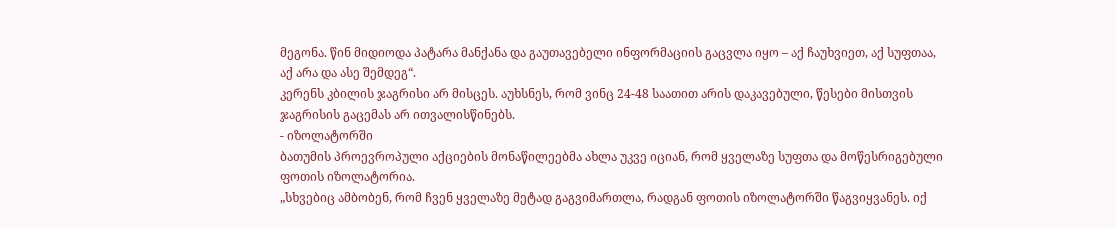მეგონა. წინ მიდიოდა პატარა მანქანა და გაუთავებელი ინფორმაციის გაცვლა იყო – აქ ჩაუხვიეთ, აქ სუფთაა, აქ არა და ასე შემდეგ“.
კერენს კბილის ჯაგრისი არ მისცეს. აუხსნეს, რომ ვინც 24-48 საათით არის დაკავებული, წესები მისთვის ჯაგრისის გაცემას არ ითვალისწინებს.
- იზოლატორში
ბათუმის პროევროპული აქციების მონაწილეებმა ახლა უკვე იციან, რომ ყველაზე სუფთა და მოწესრიგებული ფოთის იზოლატორია.
„სხვებიც ამბობენ, რომ ჩვენ ყველაზე მეტად გაგვიმართლა, რადგან ფოთის იზოლატორში წაგვიყვანეს. იქ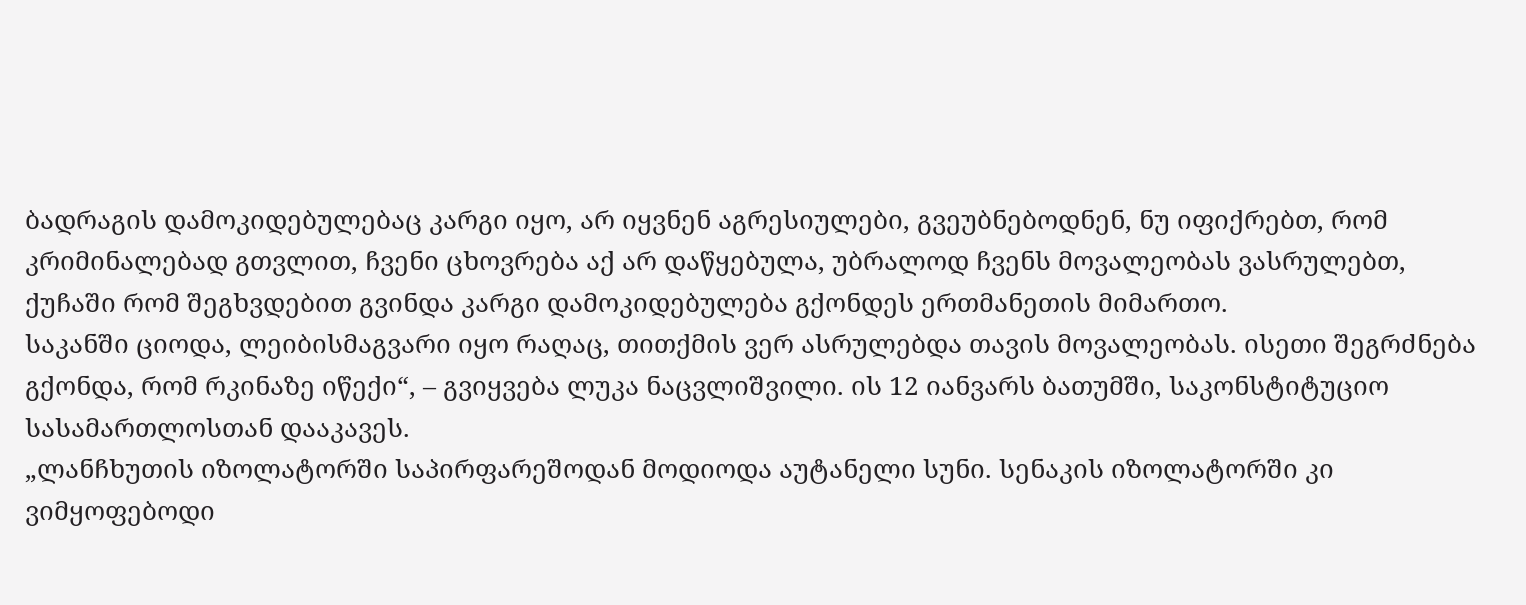ბადრაგის დამოკიდებულებაც კარგი იყო, არ იყვნენ აგრესიულები, გვეუბნებოდნენ, ნუ იფიქრებთ, რომ კრიმინალებად გთვლით, ჩვენი ცხოვრება აქ არ დაწყებულა, უბრალოდ ჩვენს მოვალეობას ვასრულებთ, ქუჩაში რომ შეგხვდებით გვინდა კარგი დამოკიდებულება გქონდეს ერთმანეთის მიმართო.
საკანში ციოდა, ლეიბისმაგვარი იყო რაღაც, თითქმის ვერ ასრულებდა თავის მოვალეობას. ისეთი შეგრძნება გქონდა, რომ რკინაზე იწექი“, – გვიყვება ლუკა ნაცვლიშვილი. ის 12 იანვარს ბათუმში, საკონსტიტუციო სასამართლოსთან დააკავეს.
„ლანჩხუთის იზოლატორში საპირფარეშოდან მოდიოდა აუტანელი სუნი. სენაკის იზოლატორში კი ვიმყოფებოდი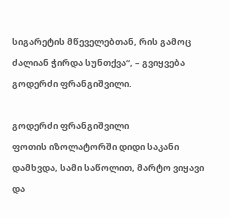სიგარეტის მწეველებთან, რის გამოც ძალიან ჭირდა სუნთქვა“, – გვიყვება გოდერძი ფრანგიშვილი.

გოდერძი ფრანგიშვილი
ფოთის იზოლატორში დიდი საკანი დამხვდა, სამი საწოლით, მარტო ვიყავი და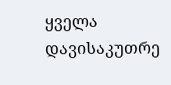ყველა დავისაკუთრე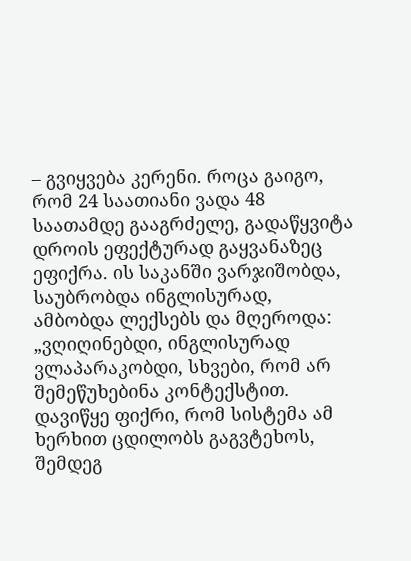– გვიყვება კერენი. როცა გაიგო, რომ 24 საათიანი ვადა 48 საათამდე გააგრძელე, გადაწყვიტა დროის ეფექტურად გაყვანაზეც ეფიქრა. ის საკანში ვარჯიშობდა, საუბრობდა ინგლისურად, ამბობდა ლექსებს და მღეროდა:
„ვღიღინებდი, ინგლისურად ვლაპარაკობდი, სხვები, რომ არ შემეწუხებინა კონტექსტით. დავიწყე ფიქრი, რომ სისტემა ამ ხერხით ცდილობს გაგვტეხოს, შემდეგ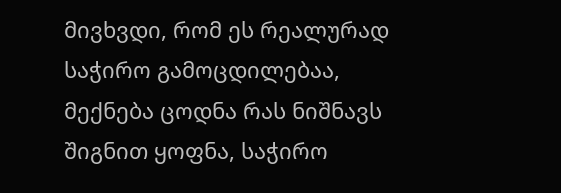მივხვდი, რომ ეს რეალურად საჭირო გამოცდილებაა, მექნება ცოდნა რას ნიშნავს შიგნით ყოფნა, საჭირო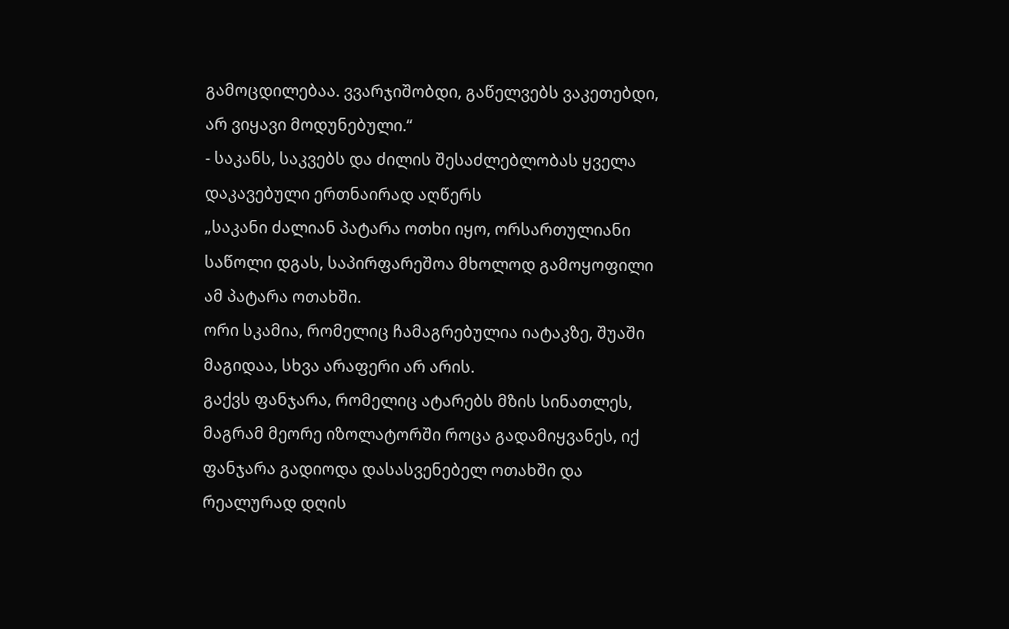გამოცდილებაა. ვვარჯიშობდი, გაწელვებს ვაკეთებდი, არ ვიყავი მოდუნებული.“
- საკანს, საკვებს და ძილის შესაძლებლობას ყველა დაკავებული ერთნაირად აღწერს
„საკანი ძალიან პატარა ოთხი იყო, ორსართულიანი საწოლი დგას, საპირფარეშოა მხოლოდ გამოყოფილი ამ პატარა ოთახში.
ორი სკამია, რომელიც ჩამაგრებულია იატაკზე, შუაში მაგიდაა, სხვა არაფერი არ არის.
გაქვს ფანჯარა, რომელიც ატარებს მზის სინათლეს, მაგრამ მეორე იზოლატორში როცა გადამიყვანეს, იქ ფანჯარა გადიოდა დასასვენებელ ოთახში და რეალურად დღის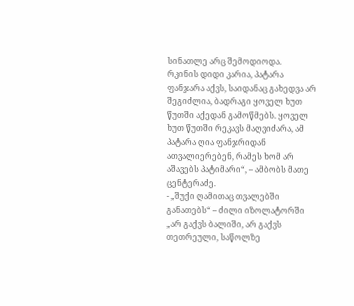სინათლე არც შემოდიოდა.
რკინის დიდი კარია, პატარა ფანჯარა აქვს, საიდანაც გახედვა არ შეგიძლია, ბადრაგი ყოველ ხუთ წუთში აქედან გამოწმებს. ყოველ ხუთ წუთში რეკავს მაღვიძარა, ამ პატარა ღია ფანჯრიდან ათვალიერებენ, რამეს ხომ არ აშავებს პატიმარი“, – ამბობს მათე ცენტერაძე.
- „შუქი ღამითაც თვალებში განათებს“ – ძილი იზოლატორში
„არ გაქვს ბალიში, არ გაქვს თეთრეული, საწოლზე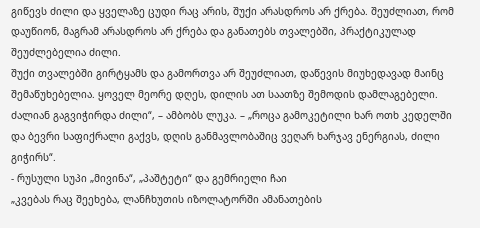გიწევს ძილი და ყველაზე ცუდი რაც არის, შუქი არასდროს არ ქრება. შეუძლიათ, რომ დაუწიონ, მაგრამ არასდროს არ ქრება და განათებს თვალებში, პრაქტიკულად შეუძლებელია ძილი.
შუქი თვალებში გირტყამს და გამორთვა არ შეუძლიათ, დაწევის მიუხედავად მაინც შემაწუხებელია. ყოველ მეორე დღეს, დილის ათ საათზე შემოდის დამლაგებელი. ძალიან გაგვიჭირდა ძილი“, – ამბობს ლუკა. – „როცა გამოკეტილი ხარ ოთხ კედელში და ბევრი საფიქრალი გაქვს, დღის განმავლობაშიც ვეღარ ხარჯავ ენერგიას, ძილი გიჭირს“.
- რუსული სუპი „მივინა“, „პაშტეტი“ და გემრიელი ჩაი
„კვებას რაც შეეხება, ლანჩხუთის იზოლატორში ამანათების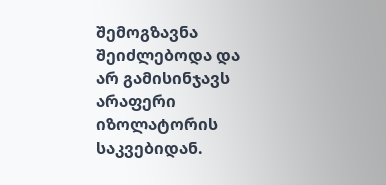შემოგზავნა შეიძლებოდა და არ გამისინჯავს არაფერი იზოლატორის საკვებიდან.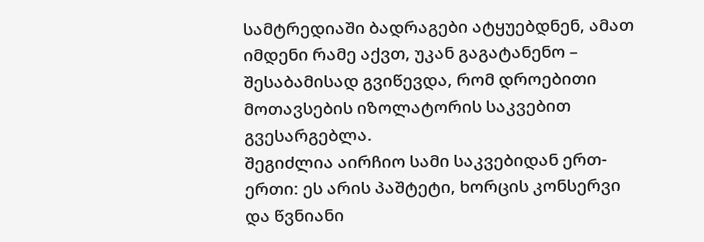სამტრედიაში ბადრაგები ატყუებდნენ, ამათ იმდენი რამე აქვთ, უკან გაგატანენო – შესაბამისად გვიწევდა, რომ დროებითი მოთავსების იზოლატორის საკვებით გვესარგებლა.
შეგიძლია აირჩიო სამი საკვებიდან ერთ-ერთი: ეს არის პაშტეტი, ხორცის კონსერვი და წვნიანი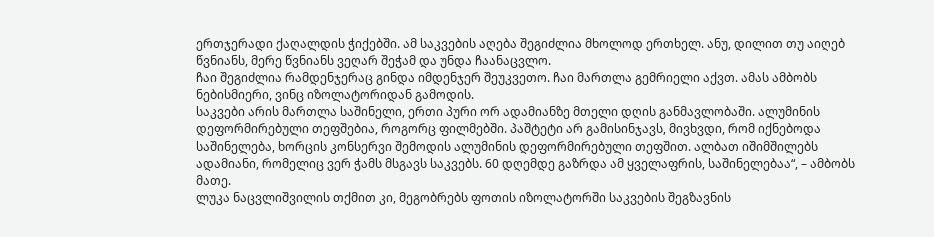ერთჯერადი ქაღალდის ჭიქებში. ამ საკვების აღება შეგიძლია მხოლოდ ერთხელ. ანუ, დილით თუ აიღებ წვნიანს, მერე წვნიანს ვეღარ შეჭამ და უნდა ჩაანაცვლო.
ჩაი შეგიძლია რამდენჯერაც გინდა იმდენჯერ შეუკვეთო. ჩაი მართლა გემრიელი აქვთ. ამას ამბობს ნებისმიერი, ვინც იზოლატორიდან გამოდის.
საკვები არის მართლა საშინელი, ერთი პური ორ ადამიანზე მთელი დღის განმავლობაში. ალუმინის დეფორმირებული თეფშებია, როგორც ფილმებში. პაშტეტი არ გამისინჯავს, მივხვდი, რომ იქნებოდა საშინელება, ხორცის კონსერვი შემოდის ალუმინის დეფორმირებული თეფშით. ალბათ იშიმშილებს ადამიანი, რომელიც ვერ ჭამს მსგავს საკვებს. 60 დღემდე გაზრდა ამ ყველაფრის, საშინელებაა“, – ამბობს მათე.
ლუკა ნაცვლიშვილის თქმით კი, მეგობრებს ფოთის იზოლატორში საკვების შეგზავნის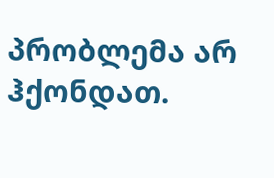პრობლემა არ ჰქონდათ.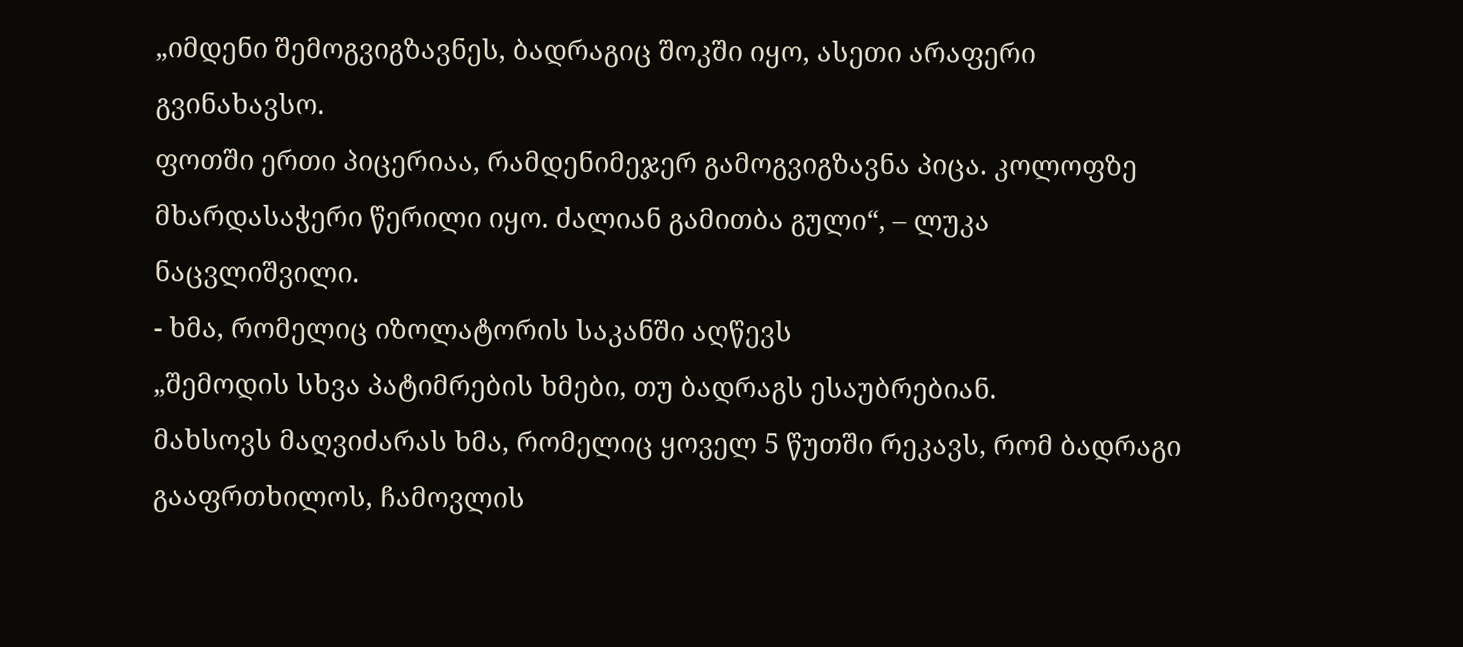„იმდენი შემოგვიგზავნეს, ბადრაგიც შოკში იყო, ასეთი არაფერი გვინახავსო.
ფოთში ერთი პიცერიაა, რამდენიმეჯერ გამოგვიგზავნა პიცა. კოლოფზე მხარდასაჭერი წერილი იყო. ძალიან გამითბა გული“, – ლუკა ნაცვლიშვილი.
- ხმა, რომელიც იზოლატორის საკანში აღწევს
„შემოდის სხვა პატიმრების ხმები, თუ ბადრაგს ესაუბრებიან.
მახსოვს მაღვიძარას ხმა, რომელიც ყოველ 5 წუთში რეკავს, რომ ბადრაგი გააფრთხილოს, ჩამოვლის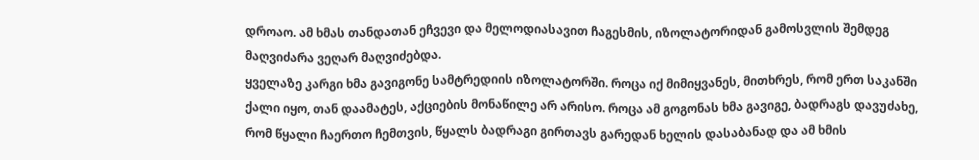დროაო. ამ ხმას თანდათან ეჩვევი და მელოდიასავით ჩაგესმის, იზოლატორიდან გამოსვლის შემდეგ მაღვიძარა ვეღარ მაღვიძებდა.
ყველაზე კარგი ხმა გავიგონე სამტრედიის იზოლატორში. როცა იქ მიმიყვანეს, მითხრეს, რომ ერთ საკანში ქალი იყო, თან დაამატეს, აქციების მონაწილე არ არისო. როცა ამ გოგონას ხმა გავიგე, ბადრაგს დავუძახე, რომ წყალი ჩაერთო ჩემთვის, წყალს ბადრაგი გირთავს გარედან ხელის დასაბანად და ამ ხმის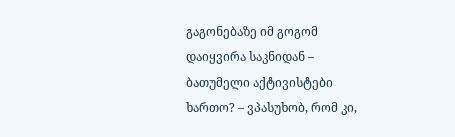გაგონებაზე იმ გოგომ დაიყვირა საკნიდან – ბათუმელი აქტივისტები ხართო? – ვპასუხობ, რომ კი,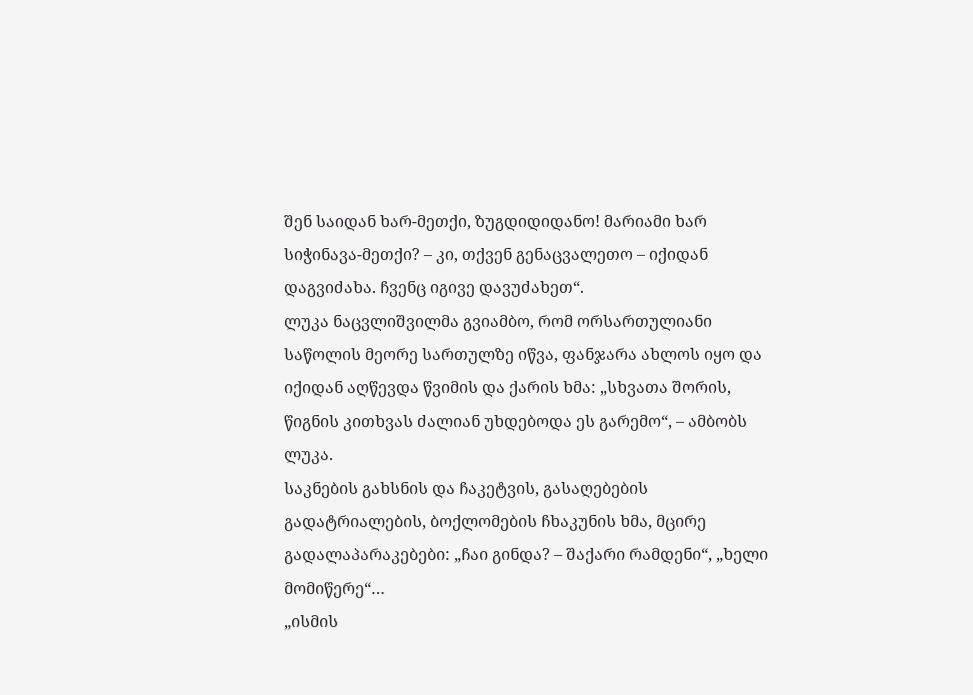შენ საიდან ხარ-მეთქი, ზუგდიდიდანო! მარიამი ხარ სიჭინავა-მეთქი? – კი, თქვენ გენაცვალეთო – იქიდან დაგვიძახა. ჩვენც იგივე დავუძახეთ“.
ლუკა ნაცვლიშვილმა გვიამბო, რომ ორსართულიანი საწოლის მეორე სართულზე იწვა, ფანჯარა ახლოს იყო და იქიდან აღწევდა წვიმის და ქარის ხმა: „სხვათა შორის, წიგნის კითხვას ძალიან უხდებოდა ეს გარემო“, – ამბობს ლუკა.
საკნების გახსნის და ჩაკეტვის, გასაღებების გადატრიალების, ბოქლომების ჩხაკუნის ხმა, მცირე გადალაპარაკებები: „ჩაი გინდა? – შაქარი რამდენი“, „ხელი მომიწერე“…
„ისმის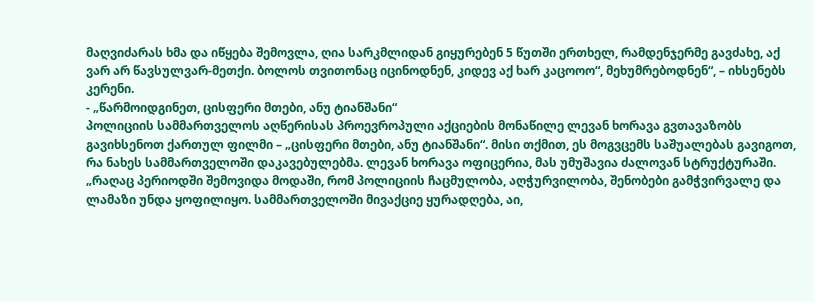მაღვიძარას ხმა და იწყება შემოვლა, ღია სარკმლიდან გიყურებენ 5 წუთში ერთხელ, რამდენჯერმე გავძახე, აქ ვარ არ წავსულვარ-მეთქი. ბოლოს თვითონაც იცინოდნენ, კიდევ აქ ხარ კაცოოო“, მეხუმრებოდნენ“, – იხსენებს კერენი.
- „წარმოიდგინეთ, ცისფერი მთები, ანუ ტიანშანი“
პოლიციის სამმართველოს აღწერისას პროევროპული აქციების მონაწილე ლევან ხორავა გვთავაზობს გავიხსენოთ ქართულ ფილმი – „ცისფერი მთები, ანუ ტიანშანი“. მისი თქმით, ეს მოგვცემს საშუალებას გავიგოთ, რა ნახეს სამმართველოში დაკავებულებმა. ლევან ხორავა ოფიცერია, მას უმუშავია ძალოვან სტრუქტურაში.
„რაღაც პერიოდში შემოვიდა მოდაში, რომ პოლიციის ჩაცმულობა, აღჭურვილობა, შენობები გამჭვირვალე და ლამაზი უნდა ყოფილიყო. სამმართველოში მივაქციე ყურადღება, აი,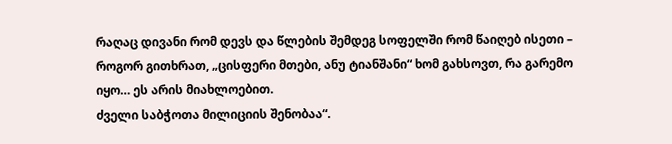რაღაც დივანი რომ დევს და წლების შემდეგ სოფელში რომ წაიღებ ისეთი – როგორ გითხრათ, „ცისფერი მთები, ანუ ტიანშანი“ ხომ გახსოვთ, რა გარემო იყო… ეს არის მიახლოებით.
ძველი საბჭოთა მილიციის შენობაა“.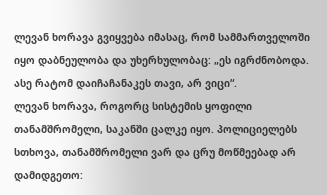ლევან ხორავა გვიყვება იმასაც, რომ სამმართველოში იყო დაბნეულობა და უხერხულობაც: „ეს იგრძნობოდა. ასე რატომ დაიჩაჩანაკეს თავი, არ ვიცი“.
ლევან ხორავა, როგორც სისტემის ყოფილი თანამშრომელი, საკანში ცალკე იყო. პოლიციელებს სთხოვა, თანამშრომელი ვარ და ცრუ მოწმეებად არ დამიდგეთო: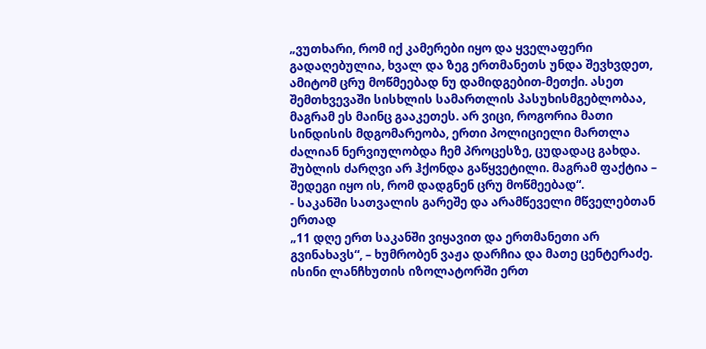„ვუთხარი, რომ იქ კამერები იყო და ყველაფერი გადაღებულია, ხვალ და ზეგ ერთმანეთს უნდა შევხვდეთ, ამიტომ ცრუ მოწმეებად ნუ დამიდგებით-მეთქი. ასეთ შემთხვევაში სისხლის სამართლის პასუხისმგებლობაა, მაგრამ ეს მაინც გააკეთეს. არ ვიცი, როგორია მათი სინდისის მდგომარეობა, ერთი პოლიციელი მართლა ძალიან ნერვიულობდა ჩემ პროცესზე, ცუდადაც გახდა. შუბლის ძარღვი არ ჰქონდა გაწყვეტილი. მაგრამ ფაქტია – შედეგი იყო ის, რომ დადგნენ ცრუ მოწმეებად“.
- საკანში სათვალის გარეშე და არამწეველი მწველებთან ერთად
„11 დღე ერთ საკანში ვიყავით და ერთმანეთი არ გვინახავს“, – ხუმრობენ ვაჟა დარჩია და მათე ცენტერაძე. ისინი ლანჩხუთის იზოლატორში ერთ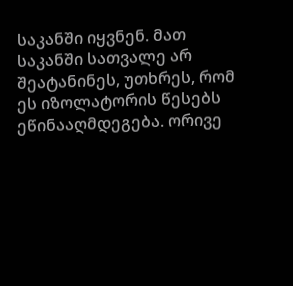საკანში იყვნენ. მათ საკანში სათვალე არ შეატანინეს, უთხრეს, რომ ეს იზოლატორის წესებს ეწინააღმდეგება. ორივე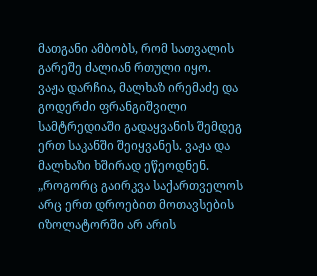მათგანი ამბობს, რომ სათვალის გარეშე ძალიან რთული იყო.
ვაჟა დარჩია, მალხაზ ირემაძე და გოდერძი ფრანგიშვილი სამტრედიაში გადაყვანის შემდეგ ერთ საკანში შეიყვანეს. ვაჟა და მალხაზი ხშირად ეწეოდნენ.
„როგორც გაირკვა საქართველოს არც ერთ დროებით მოთავსების იზოლატორში არ არის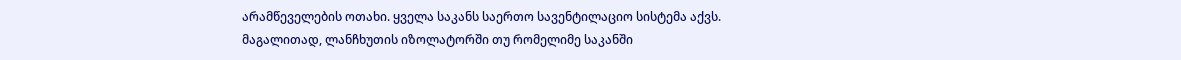არამწეველების ოთახი. ყველა საკანს საერთო სავენტილაციო სისტემა აქვს. მაგალითად, ლანჩხუთის იზოლატორში თუ რომელიმე საკანში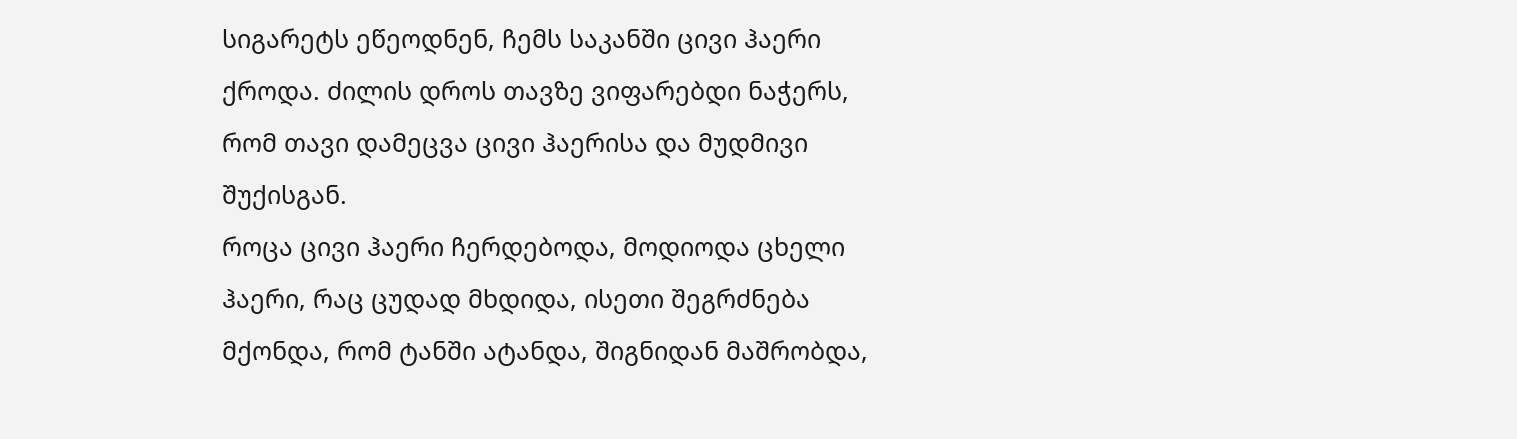სიგარეტს ეწეოდნენ, ჩემს საკანში ცივი ჰაერი ქროდა. ძილის დროს თავზე ვიფარებდი ნაჭერს, რომ თავი დამეცვა ცივი ჰაერისა და მუდმივი შუქისგან.
როცა ცივი ჰაერი ჩერდებოდა, მოდიოდა ცხელი ჰაერი, რაც ცუდად მხდიდა, ისეთი შეგრძნება მქონდა, რომ ტანში ატანდა, შიგნიდან მაშრობდა,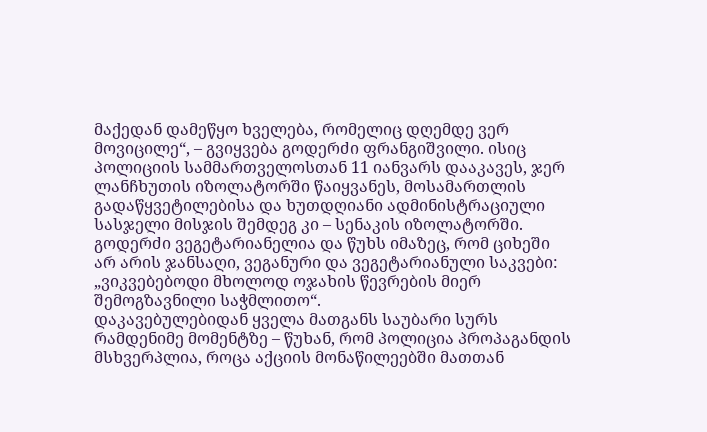მაქედან დამეწყო ხველება, რომელიც დღემდე ვერ მოვიცილე“, – გვიყვება გოდერძი ფრანგიშვილი. ისიც პოლიციის სამმართველოსთან 11 იანვარს დააკავეს, ჯერ ლანჩხუთის იზოლატორში წაიყვანეს, მოსამართლის გადაწყვეტილებისა და ხუთდღიანი ადმინისტრაციული სასჯელი მისჯის შემდეგ კი – სენაკის იზოლატორში.
გოდერძი ვეგეტარიანელია და წუხს იმაზეც, რომ ციხეში არ არის ჯანსაღი, ვეგანური და ვეგეტარიანული საკვები: „ვიკვებებოდი მხოლოდ ოჯახის წევრების მიერ შემოგზავნილი საჭმლითო“.
დაკავებულებიდან ყველა მათგანს საუბარი სურს რამდენიმე მომენტზე – წუხან, რომ პოლიცია პროპაგანდის მსხვერპლია, როცა აქციის მონაწილეებში მათთან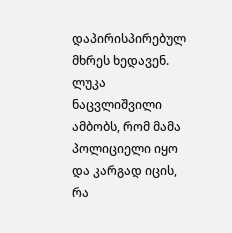დაპირისპირებულ მხრეს ხედავენ.
ლუკა ნაცვლიშვილი ამბობს, რომ მამა პოლიციელი იყო და კარგად იცის, რა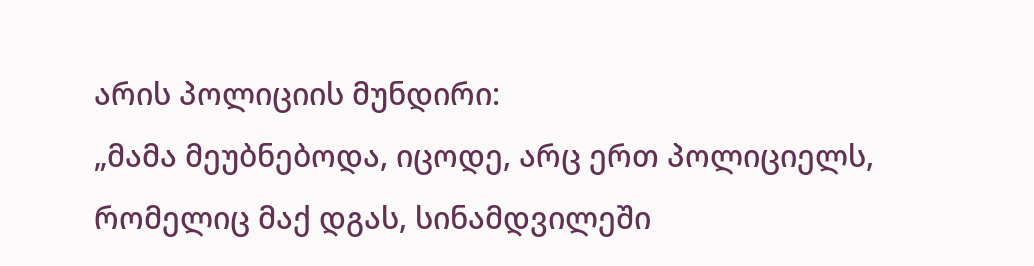არის პოლიციის მუნდირი:
„მამა მეუბნებოდა, იცოდე, არც ერთ პოლიციელს, რომელიც მაქ დგას, სინამდვილეში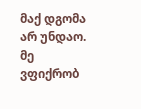მაქ დგომა არ უნდაო. მე ვფიქრობ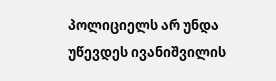პოლიციელს არ უნდა უწევდეს ივანიშვილის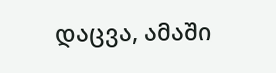დაცვა, ამაში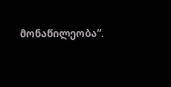მონაწილეობა“.